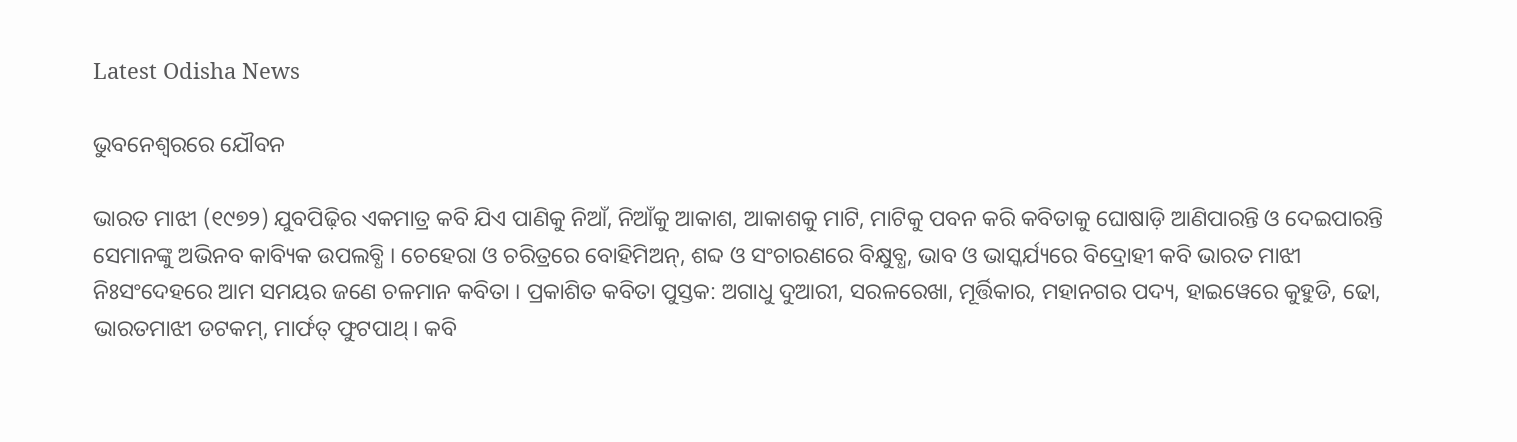Latest Odisha News

ଭୁବନେଶ୍ୱରରେ ଯୌବନ

ଭାରତ ମାଝୀ (୧୯୭୨) ଯୁବପିଢ଼ିର ଏକମାତ୍ର କବି ଯିଏ ପାଣିକୁ ନିଆଁ, ନିଆଁକୁ ଆକାଶ, ଆକାଶକୁ ମାଟି, ମାଟିକୁ ପବନ କରି କବିତାକୁ ଘୋଷାଡ଼ି ଆଣିପାରନ୍ତି ଓ ଦେଇପାରନ୍ତି ସେମାନଙ୍କୁ ଅଭିନବ କାବ୍ୟିକ ଉପଲବ୍ଧି । ଚେହେରା ଓ ଚରିତ୍ରରେ ବୋହିମିଅନ୍‍, ଶବ୍ଦ ଓ ସଂଚାରଣରେ ବିକ୍ଷୁବ୍ଧ, ଭାବ ଓ ଭାସ୍କର୍ଯ୍ୟରେ ବିଦ୍ରୋହୀ କବି ଭାରତ ମାଝୀ ନିଃସଂଦେହରେ ଆମ ସମୟର ଜଣେ ଚଳମାନ କବିତା । ପ୍ରକାଶିତ କବିତା ପୁସ୍ତକ: ଅଗାଧୁ ଦୁଆରୀ, ସରଳରେଖା, ମୂର୍ତ୍ତିକାର, ମହାନଗର ପଦ୍ୟ, ହାଇୱେରେ କୁହୁଡି, ଢୋ, ଭାରତମାଝୀ ଡଟକମ୍‍, ମାର୍ଫତ୍ ଫୁଟପାଥ୍‍ । କବି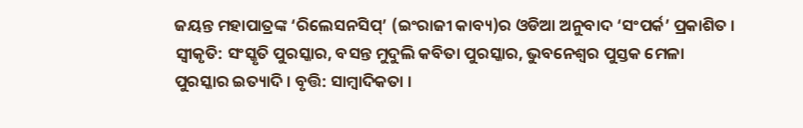ଜୟନ୍ତ ମହାପାତ୍ରଙ୍କ ‘ରିଲେସନସିପ୍‍’ (ଇଂରାଜୀ କାବ୍ୟ)ର ଓଡିଆ ଅନୁବାଦ ‘ସଂପର୍କ’ ପ୍ରକାଶିତ । ସ୍ୱୀକୃତି: ସଂସ୍କୃତି ପୁରସ୍କାର, ବସନ୍ତ ମୁଦୁଲି କବିତା ପୁରସ୍କାର, ଭୁବନେଶ୍ୱର ପୁସ୍ତକ ମେଳା ପୁରସ୍କାର ଇତ୍ୟାଦି । ବୃତ୍ତି: ସାମ୍ବାଦିକତା ।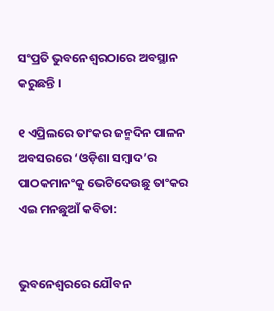ସଂପ୍ରତି ଭୁବନେଶ୍ୱରଠାରେ ଅବସ୍ଥାନ କରୁଛନ୍ତି ।

୧ ଏପ୍ରିଲରେ ତାଂକର ଜନ୍ମଦିନ ପାଳନ ଅବସରରେ ‘ଓଡ଼ିଶା ସମ୍ବାଦ’ର ପାଠକମାନଂକୁ ଭେଟିଦେଉଛୁ ତାଂକର ଏଇ ମନଛୁଆଁ କବିତା:


ଭୁବନେଶ୍ୱରରେ ଯୌବନ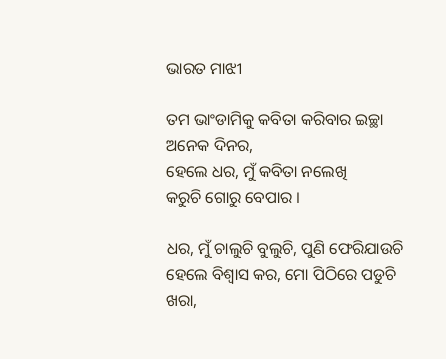ଭାରତ ମାଝୀ

ତମ ଭାଂଡାମିକୁ କବିତା କରିବାର ଇଚ୍ଛା ଅନେକ ଦିନର,
ହେଲେ ଧର, ମୁଁ କବିତା ନଲେଖି
କରୁଚି ଗୋରୁ ବେପାର ।

ଧର, ମୁଁ ଚାଲୁଚି ବୁଲୁଚି, ପୁଣି ଫେରିଯାଉଚି
ହେଲେ ବିଶ୍ୱାସ କର, ମୋ ପିଠିରେ ପଡୁଚି ଖରା,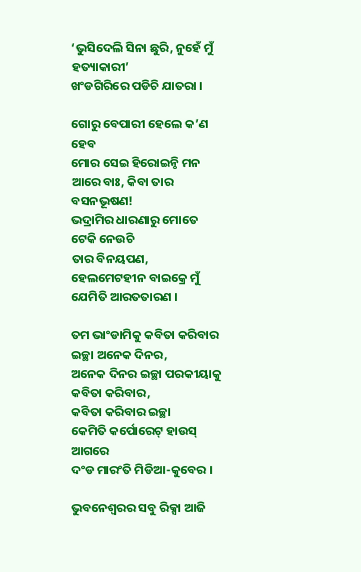‘ଭୁସିଦେଲି ସିନା ଛୁରି, ନୁହେଁ ମୁଁ ହତ୍ୟାକାରୀ’
ଖଂଡଗିରିରେ ପଡିଚି ଯାତରା ।

ଗୋରୁ ବେପାରୀ ହେଲେ କ’ଣ ହେବ
ମୋର ସେଇ ହିରୋଇନ୍ଠି ମନ
ଆରେ ବାଃ, କିବା ତାର ବସନଭୂଷଣ!
ଭଦ୍ରାମିର ଧାରଣାରୁ ମୋତେ ଟେକି ନେଉଚି
ତାର ବିନୟପଣ,
ହେଲମେଟହୀନ ବାଇକ୍ରେ ମୁଁ ଯେମିତି ଆରତତାରଣ ।

ତମ ଭାଂଡାମିକୁ କବିତା କରିବାର ଇଚ୍ଛା ଅନେକ ଦିନର,
ଅନେକ ଦିନର ଇଚ୍ଛା ପରକୀୟାକୁ କବିତା କରିବାର,
କବିତା କରିବାର ଇଚ୍ଛା
କେମିତି କର୍ପୋରେଟ୍ ହାଉସ୍ ଆଗରେ
ଦଂଡ ମାରଂତି ମିଡିଆ-କୁବେର ।

ଭୁବନେଶ୍ୱରର ସବୁ ରିକ୍ସା ଆଜି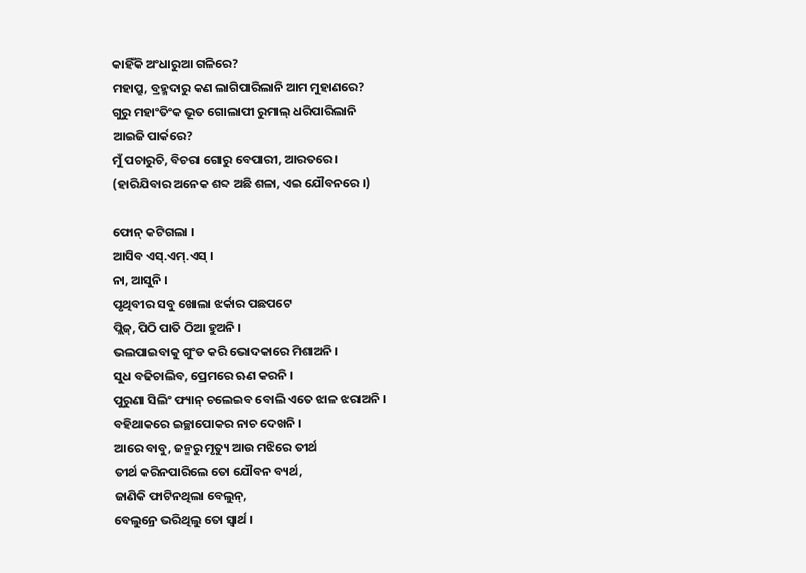କାହିଁକି ଅଂଧାରୁଆ ଗଳିରେ?
ମହାପ୍ରୁ, ବ୍ରହ୍ମଦାରୁ କଣ ଲାଗିପାରିଲାନି ଆମ ମୁହାଣରେ?
ଗୁରୁ ମହାଂତିଂକ ଭୂତ ଗୋଲାପୀ ରୁମାଲ୍ ଧରିପାରିଲାନି
ଆଇଜି ପାର୍କରେ?
ମୁଁ ପଚାରୁଚି, ବିଚରା ଗୋରୁ ବେପାରୀ, ଆରତରେ ।
(ହାରିଯିବାର ଅନେକ ଶବ୍ଦ ଅଛି ଶଳା, ଏଇ ଯୌବନରେ ।)

ଫୋନ୍ କଟିଗଲା ।
ଆସିବ ଏସ୍.ଏମ୍.ଏସ୍ ।
ନା, ଆସୁନି ।
ପୃଥିବୀର ସବୁ ଖୋଲା ଝର୍କାର ପଛପଟେ
ପ୍ଲିଜ୍, ପିଠି ପାତି ଠିଆ ହୁଅନି ।
ଭଲପାଇବାକୁ ଗୁଂଡ କରି ଭୋଦକାରେ ମିଶାଅନି ।
ସୁଧ ବଢିଚାଲିବ, ପ୍ରେମରେ ଋଣ କରନି ।
ପୁରୁଣା ସିଲିଂ ଫ୍ୟାନ୍ ଚଲେଇବ ବୋଲି ଏତେ ଝାଳ ଝରାଅନି ।
ବହିଥାକରେ ଇଚ୍ଛାପୋକର ନାଚ ଦେଖନି ।
ଆରେ ବାବୁ, ଜନ୍ମରୁ ମୃତ୍ୟୁ ଆଉ ମଝିରେ ତୀର୍ଥ
ତୀର୍ଥ କରିନପାରିଲେ ତୋ ଯୌବନ ବ୍ୟର୍ଥ,
ଜାଣିକି ଫାଟିନଥିଲା ବେଲୁନ୍,
ବେଲୁନ୍ରେ ଭରିଥିଲୁ ତୋ ସ୍ୱାର୍ଥ ।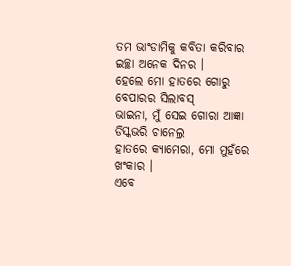ତମ ଭାଂଡାମିକୁ କବିତା କରିବାର ଇଚ୍ଛା ଅନେକ ଦିନର ।
ହେଲେ ମୋ ହାତରେ ଗୋରୁ ବେପାରର ସିଲାବସ୍
ଭାଇନା, ମୁଁ ସେଇ ଗୋରା ଆଜ୍ଞା ଡିସ୍କଭରି ଚାନେଲ୍ର
ହାତରେ କ୍ୟାମେରା, ମୋ ମୁହଁରେ ଖଂକାର ।
ଏବେ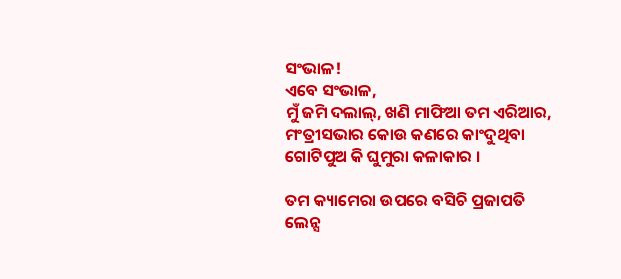ସଂଭାଳ!
ଏବେ ସଂଭାଳ,
ମୁଁ ଜମି ଦଲାଲ୍, ଖଣି ମାଫିଆ ତମ ଏରିଆର,
ମଂତ୍ରୀସଭାର କୋଉ କଣରେ କାଂଦୁଥିବା
ଗୋଟିପୁଅ କି ଘୁମୁରା କଳାକାର ।

ତମ କ୍ୟାମେରା ଉପରେ ବସିଚି ପ୍ରଜାପତି
ଲେନ୍ସ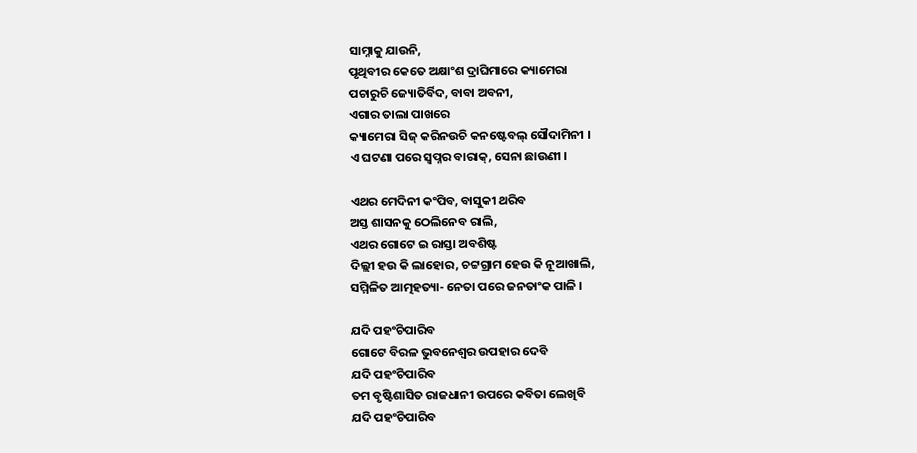ସାମ୍ନାକୁ ଯାଉନି,
ପୃଥିବୀର କେତେ ଅକ୍ଷାଂଶ ଦ୍ରାଘିମାରେ କ୍ୟାମେରା
ପଚାରୁଚି ଜ୍ୟୋତିର୍ବିଦ, ବାବା ଅବନୀ,
ଏଗାର ତାଲା ପାଖରେ
କ୍ୟାମେରା ସିଜ୍ କରିନଉଚି କନଷ୍ଟେବଲ୍ ସୌଦାମିନୀ ।
ଏ ଘଟଣା ପରେ ସ୍ୱପ୍ନର ବାରାକ୍, ସେନା ଛାଉଣୀ ।

ଏଥର ମେଦିନୀ କଂପିବ, ବାସୁକୀ ଥରିବ
ଅସ୍ତ ଶାସନକୁ ଠେଲିନେବ ରାଲି,
ଏଥର ଗୋଟେ ଇ ରାସ୍ତା ଅବଶିଷ୍ଟ
ଦିଲ୍ଲୀ ହଉ କି ଲାହୋର, ଚଟ୍ଟଗ୍ରାମ ହେଉ କି ନୂଆଖାଲି,
ସମ୍ମିଳିତ ଆତ୍ମହତ୍ୟା- ନେତା ପରେ ଜନତାଂକ ପାଳି ।

ଯଦି ପହଂଚିପାରିବ
ଗୋଟେ ବିରଳ ଭୁବନେଶ୍ୱର ଉପହାର ଦେବି
ଯଦି ପହଂଚିପାରିବ
ତମ ବୃଷ୍ଟିଶାସିତ ରାଜଧାନୀ ଉପରେ କବିତା ଲେଖିବି
ଯଦି ପହଂଚିପାରିବ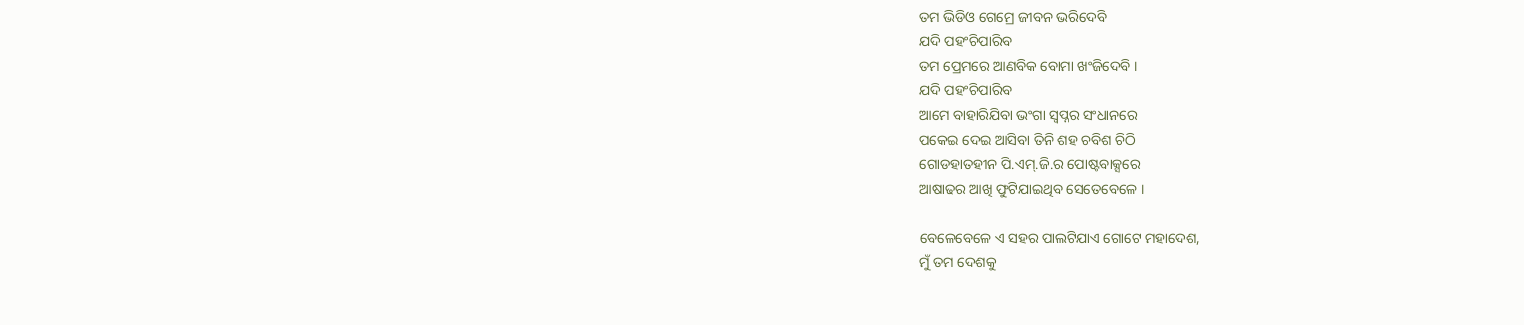ତମ ଭିଡିଓ ଗେମ୍ରେ ଜୀବନ ଭରିଦେବି
ଯଦି ପହଂଚିପାରିବ
ତମ ପ୍ରେମରେ ଆଣବିକ ବୋମା ଖଂଜିଦେବି ।
ଯଦି ପହଂଚିପାରିବ
ଆମେ ବାହାରିଯିବା ଭଂଗା ସ୍ୱପ୍ନର ସଂଧାନରେ
ପକେଇ ଦେଇ ଆସିବା ତିନି ଶହ ଚବିଶ ଚିଠି
ଗୋଡହାତହୀନ ପି.ଏମ୍.ଜି.ର ପୋଷ୍ଟବାକ୍ସରେ
ଆଷାଢର ଆଖି ଫୁଟିଯାଇଥିବ ସେତେବେଳେ ।

ବେଳେବେଳେ ଏ ସହର ପାଲଟିଯାଏ ଗୋଟେ ମହାଦେଶ,
ମୁଁ ତମ ଦେଶକୁ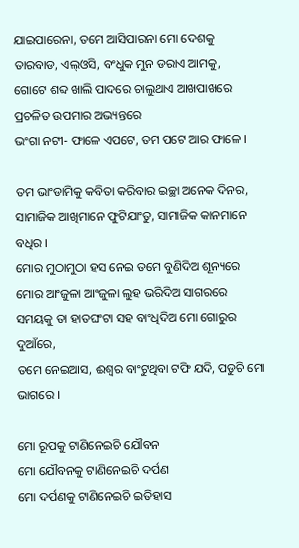ଯାଇପାରେନା, ତମେ ଆସିପାରନା ମୋ ଦେଶକୁ
ତାରବାଡ, ଏଲ୍ଓସି, ବଂଧୁକ ମୁନ ଡରାଏ ଆମକୁ,
ଗୋଟେ ଶବ୍ଦ ଖାଲି ପାଦରେ ଚାଲୁଥାଏ ଆଖପାଖରେ
ପ୍ରଚଳିତ ଉପମାର ଅଭ୍ୟନ୍ତରେ
ଭଂଗା ନଟୀ- ଫାଳେ ଏପଟେ, ତମ ପଟେ ଆର ଫାଳେ ।

ତମ ଭାଂଡାମିକୁ କବିତା କରିବାର ଇଚ୍ଛା ଅନେକ ଦିନର,
ସାମାଜିକ ଆଖିମାନେ ଫୁଟିଯାଂତୁ, ସାମାଜିକ କାନମାନେ ବଧିର ।
ମୋର ମୁଠାମୁଠା ହସ ନେଇ ତମେ ବୁଣିଦିଅ ଶୂନ୍ୟରେ
ମୋର ଆଂଜୁଳା ଆଂଜୁଳା ଲୁହ ଭରିଦିଅ ସାଗରରେ
ସମୟକୁ ତା ହାତଘଂଟା ସହ ବାଂଧିଦିଅ ମୋ ଗୋରୁର ଦୁଆଁରେ,
ତମେ ନେଇଆସ, ଈଶ୍ୱର ବାଂଟୁଥିବା ଟଫି ଯଦି, ପଡୁଚି ମୋ ଭାଗରେ ।

ମୋ ରୂପକୁ ଟାଣିନେଇଚି ଯୌବନ
ମୋ ଯୌବନକୁ ଟାଣିନେଇଚି ଦର୍ପଣ
ମୋ ଦର୍ପଣକୁ ଟାଣିନେଇଚି ଇତିହାସ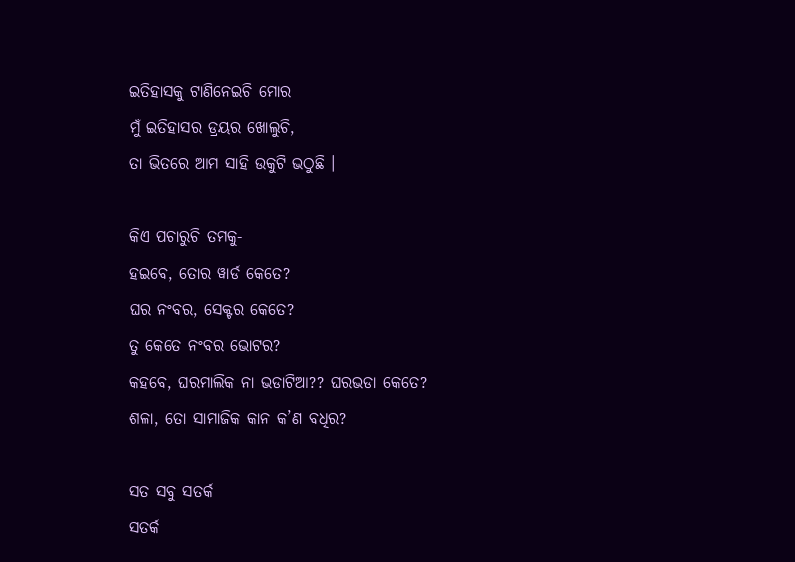ଇତିହାସକୁ ଟାଣିନେଇଚି ମୋର
ମୁଁ ଇତିହାସର ଡ୍ରୟର ଖୋଲୁଚି,
ତା ଭିତରେ ଆମ ସାହି ଉକୁଟି ଭଠୁଛି ।

କିଏ ପଚାରୁଚି ତମକୁ-
ହଇବେ, ତୋର ୱାର୍ଡ କେତେ?
ଘର ନଂବର, ସେକ୍ଟର କେତେ?
ତୁ କେତେ ନଂବର ଭୋଟର?
କହବେ, ଘରମାଲିକ ନା ଭଡାଟିଆ?? ଘରଭଡା କେତେ?
ଶଳା, ତୋ ସାମାଜିକ କାନ କ’ଣ ବଧିର?

ସତ ସବୁ ସତର୍କ
ସତର୍କ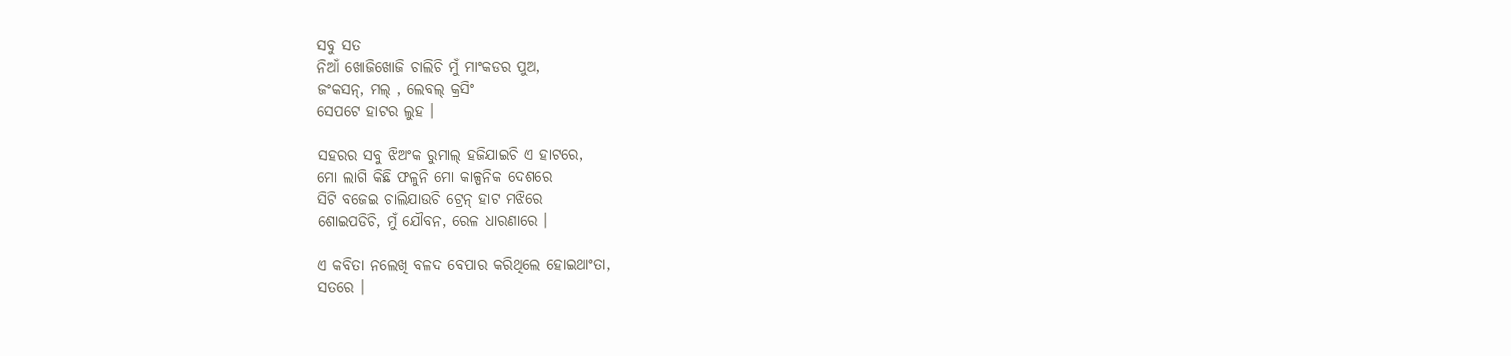ସବୁ ସତ
ନିଆଁ ଖୋଜିଖୋଜି ଚାଲିଚି ମୁଁ ମାଂକଡର ପୁଅ,
ଜଂକସନ୍, ମଲ୍ , ଲେବଲ୍ କ୍ରସିଂ
ସେପଟେ ହାଟର ଲୁହ ।

ସହରର ସବୁ ଝିଅଂକ ରୁମାଲ୍ ହଜିଯାଇଚି ଏ ହାଟରେ,
ମୋ ଲାଗି କିଛି ଫଳୁନି ମୋ କାଳ୍ପନିକ ଦେଶରେ
ସିଟି ବଜେଇ ଚାଲିଯାଉଚି ଟ୍ରେନ୍ ହାଟ ମଝିରେ
ଶୋଇପଡିଚି, ମୁଁ ଯୌବନ, ରେଳ ଧାରଣାରେ ।

ଏ କବିତା ନଲେଖି ବଳଦ ବେପାର କରିଥିଲେ ହୋଇଥାଂତା,
ସତରେ ।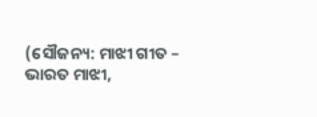(ସୌଜନ୍ୟ: ମାଝୀ ଗୀତ – ଭାରତ ମାଝୀ,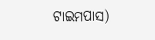ଟାଇମପାସ)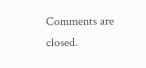Comments are closed.